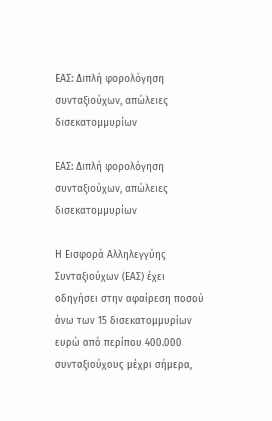ΕΑΣ: Διπλή φορολόγηση συνταξιούχων, απώλειες δισεκατομμυρίων

ΕΑΣ: Διπλή φορολόγηση συνταξιούχων, απώλειες δισεκατομμυρίων

Η Εισφορά Αλληλεγγύης Συνταξιούχων (ΕΑΣ) έχει οδηγήσει στην αφαίρεση ποσού άνω των 15 δισεκατομμυρίων ευρώ από περίπου 400.000 συνταξιούχους μέχρι σήμερα,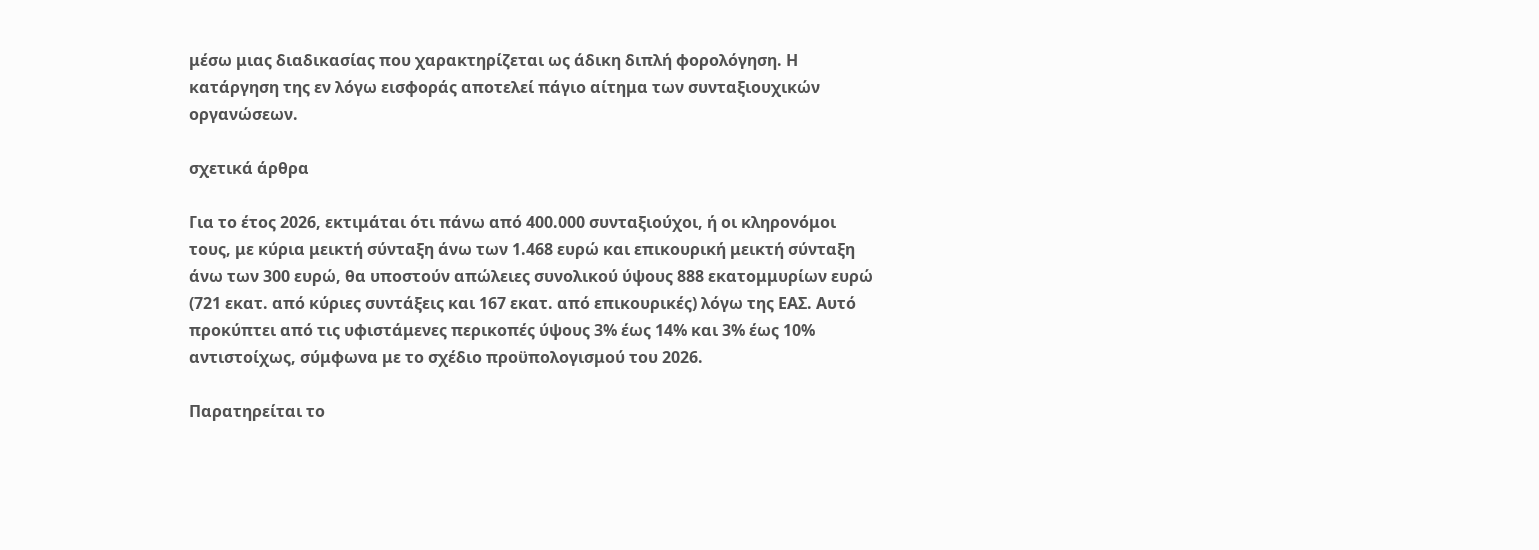μέσω μιας διαδικασίας που χαρακτηρίζεται ως άδικη διπλή φορολόγηση. Η κατάργηση της εν λόγω εισφοράς αποτελεί πάγιο αίτημα των συνταξιουχικών οργανώσεων.

σχετικά άρθρα

Για το έτος 2026, εκτιμάται ότι πάνω από 400.000 συνταξιούχοι, ή οι κληρονόμοι τους, με κύρια μεικτή σύνταξη άνω των 1.468 ευρώ και επικουρική μεικτή σύνταξη άνω των 300 ευρώ, θα υποστούν απώλειες συνολικού ύψους 888 εκατομμυρίων ευρώ (721 εκατ. από κύριες συντάξεις και 167 εκατ. από επικουρικές) λόγω της ΕΑΣ. Αυτό προκύπτει από τις υφιστάμενες περικοπές ύψους 3% έως 14% και 3% έως 10% αντιστοίχως, σύμφωνα με το σχέδιο προϋπολογισμού του 2026.

Παρατηρείται το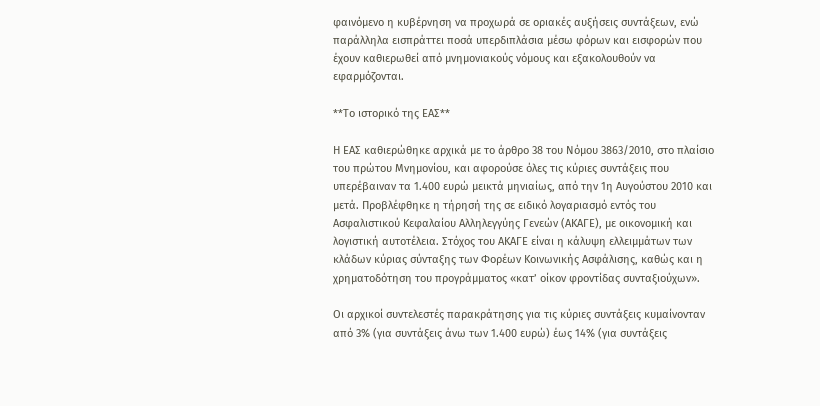φαινόμενο η κυβέρνηση να προχωρά σε οριακές αυξήσεις συντάξεων, ενώ παράλληλα εισπράττει ποσά υπερδιπλάσια μέσω φόρων και εισφορών που έχουν καθιερωθεί από μνημονιακούς νόμους και εξακολουθούν να εφαρμόζονται.

**Το ιστορικό της ΕΑΣ**

Η ΕΑΣ καθιερώθηκε αρχικά με το άρθρο 38 του Νόμου 3863/2010, στο πλαίσιο του πρώτου Μνημονίου, και αφορούσε όλες τις κύριες συντάξεις που υπερέβαιναν τα 1.400 ευρώ μεικτά μηνιαίως, από την 1η Αυγούστου 2010 και μετά. Προβλέφθηκε η τήρησή της σε ειδικό λογαριασμό εντός του Ασφαλιστικού Κεφαλαίου Αλληλεγγύης Γενεών (ΑΚΑΓΕ), με οικονομική και λογιστική αυτοτέλεια. Στόχος του ΑΚΑΓΕ είναι η κάλυψη ελλειμμάτων των κλάδων κύριας σύνταξης των Φορέων Κοινωνικής Ασφάλισης, καθώς και η χρηματοδότηση του προγράμματος «κατ’ οίκον φροντίδας συνταξιούχων».

Οι αρχικοί συντελεστές παρακράτησης για τις κύριες συντάξεις κυμαίνονταν από 3% (για συντάξεις άνω των 1.400 ευρώ) έως 14% (για συντάξεις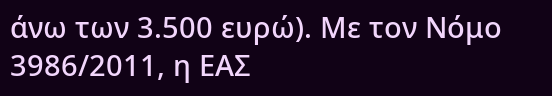άνω των 3.500 ευρώ). Με τον Νόμο 3986/2011, η ΕΑΣ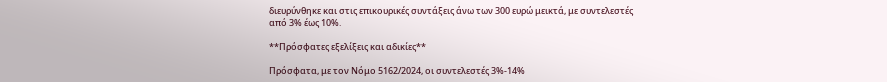διευρύνθηκε και στις επικουρικές συντάξεις άνω των 300 ευρώ μεικτά, με συντελεστές από 3% έως 10%.

**Πρόσφατες εξελίξεις και αδικίες**

Πρόσφατα, με τον Νόμο 5162/2024, οι συντελεστές 3%-14%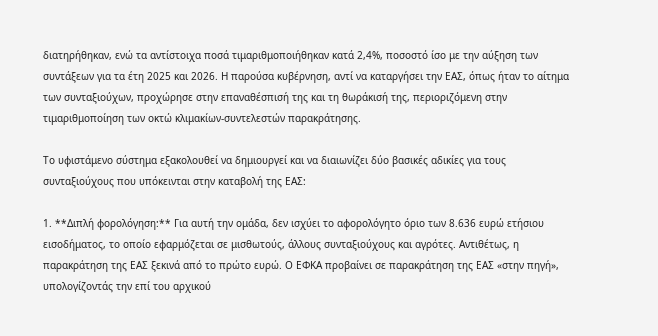διατηρήθηκαν, ενώ τα αντίστοιχα ποσά τιμαριθμοποιήθηκαν κατά 2,4%, ποσοστό ίσο με την αύξηση των συντάξεων για τα έτη 2025 και 2026. Η παρούσα κυβέρνηση, αντί να καταργήσει την ΕΑΣ, όπως ήταν το αίτημα των συνταξιούχων, προχώρησε στην επαναθέσπισή της και τη θωράκισή της, περιοριζόμενη στην τιμαριθμοποίηση των οκτώ κλιμακίων-συντελεστών παρακράτησης.

Το υφιστάμενο σύστημα εξακολουθεί να δημιουργεί και να διαιωνίζει δύο βασικές αδικίες για τους συνταξιούχους που υπόκεινται στην καταβολή της ΕΑΣ:

1. **Διπλή φορολόγηση:** Για αυτή την ομάδα, δεν ισχύει το αφορολόγητο όριο των 8.636 ευρώ ετήσιου εισοδήματος, το οποίο εφαρμόζεται σε μισθωτούς, άλλους συνταξιούχους και αγρότες. Αντιθέτως, η παρακράτηση της ΕΑΣ ξεκινά από το πρώτο ευρώ. Ο ΕΦΚΑ προβαίνει σε παρακράτηση της ΕΑΣ «στην πηγή», υπολογίζοντάς την επί του αρχικού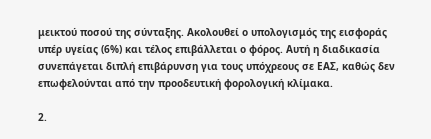μεικτού ποσού της σύνταξης. Ακολουθεί ο υπολογισμός της εισφοράς υπέρ υγείας (6%) και τέλος επιβάλλεται ο φόρος. Αυτή η διαδικασία συνεπάγεται διπλή επιβάρυνση για τους υπόχρεους σε ΕΑΣ, καθώς δεν επωφελούνται από την προοδευτική φορολογική κλίμακα.

2.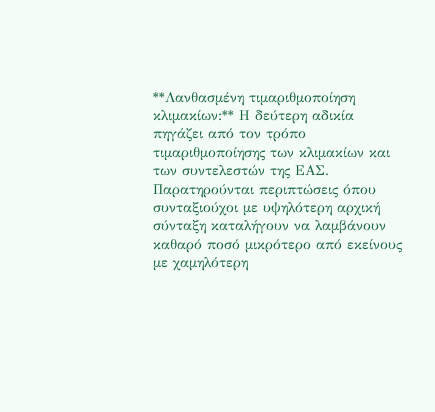**Λανθασμένη τιμαριθμοποίηση κλιμακίων:** Η δεύτερη αδικία πηγάζει από τον τρόπο τιμαριθμοποίησης των κλιμακίων και των συντελεστών της ΕΑΣ. Παρατηρούνται περιπτώσεις όπου συνταξιούχοι με υψηλότερη αρχική σύνταξη καταλήγουν να λαμβάνουν καθαρό ποσό μικρότερο από εκείνους με χαμηλότερη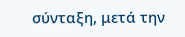σύνταξη, μετά την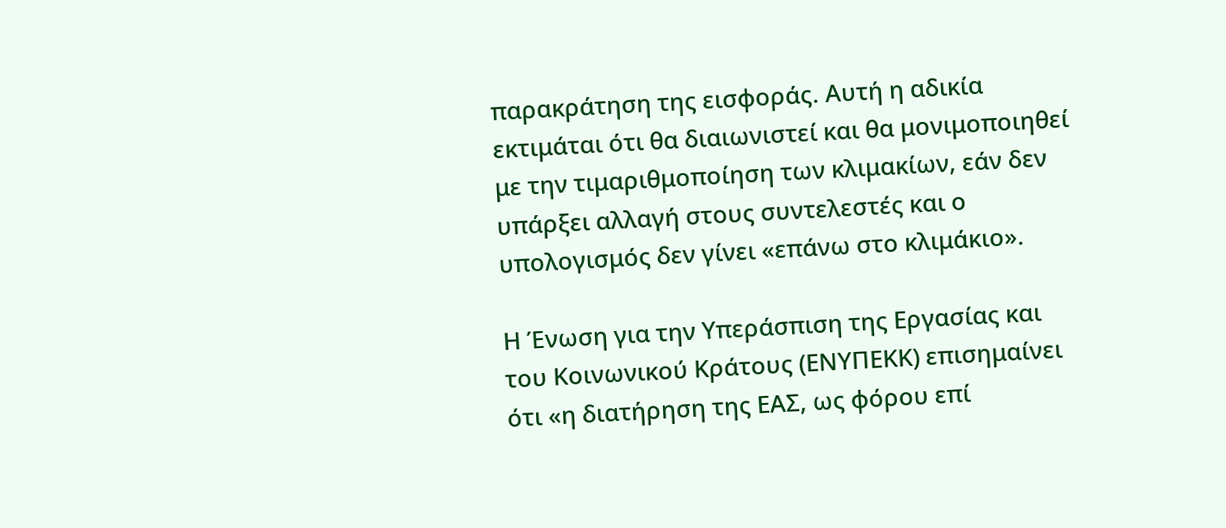παρακράτηση της εισφοράς. Αυτή η αδικία εκτιμάται ότι θα διαιωνιστεί και θα μονιμοποιηθεί με την τιμαριθμοποίηση των κλιμακίων, εάν δεν υπάρξει αλλαγή στους συντελεστές και ο υπολογισμός δεν γίνει «επάνω στο κλιμάκιο».

Η Ένωση για την Υπεράσπιση της Εργασίας και του Κοινωνικού Κράτους (ΕΝΥΠΕΚΚ) επισημαίνει ότι «η διατήρηση της ΕΑΣ, ως φόρου επί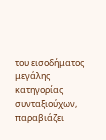του εισοδήματος μεγάλης κατηγορίας συνταξιούχων, παραβιάζει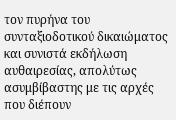τον πυρήνα του συνταξιοδοτικού δικαιώματος και συνιστά εκδήλωση αυθαιρεσίας, απολύτως ασυμβίβαστης με τις αρχές που διέπουν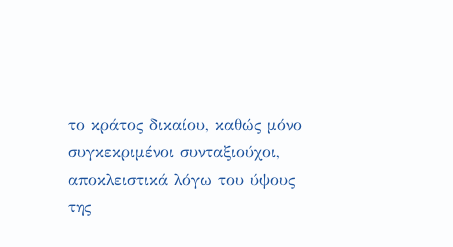το κράτος δικαίου, καθώς μόνο συγκεκριμένοι συνταξιούχοι, αποκλειστικά λόγω του ύψους της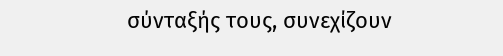σύνταξής τους, συνεχίζουν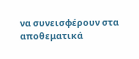να συνεισφέρουν στα αποθεματικά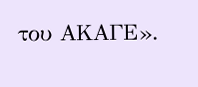του ΑΚΑΓΕ».